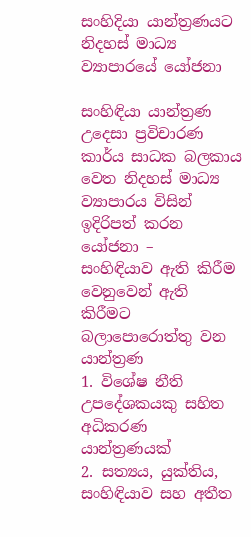සංහිදියා යාන්ත්‍රණයට නිදහස් මාධ්‍ය ව්‍යාපාරයේ යෝජනා

සංහිඳියා යාන්ත්‍රණ උදෙසා ප්‍රවිචාරණ කාර්ය සාධක බලකාය වෙත නිදහස් මාධ්‍ය ව්‍යාපාරය විසින් ඉදිරිපත් කරන යෝජනා –
සංහිඳියාව ඇති කිරීම වෙනුවෙන් ඇති කිරීමට බලාපොරොත්තු වන යාන්ත්‍රණ
1. විශේෂ නීති උපදේශකයකු සහිත අධිකරණ යාන්ත්‍රණයක්
2. සත්‍යය, යුක්තිය, සංහිඳියාව සහ අතීත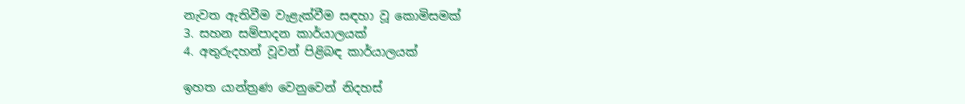නැවත ඇතිවීම වැළැක්වීම සඳහා වූ කොමිසමක්
3. සහන සම්පාදන කාර්යාලයක්
4. අතුරුදහන් වූවන් පිළිබඳ කාර්යාලයක්

ඉහත යාන්ත්‍රණ වෙනුවෙන් නිදහස්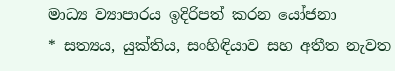මාධ්‍ය ව්‍යාපාරය ඉදිරිපත් කරන යෝජනා
* සත්‍යය, යුක්තිය, සංහිඳියාව සහ අතීත නැවත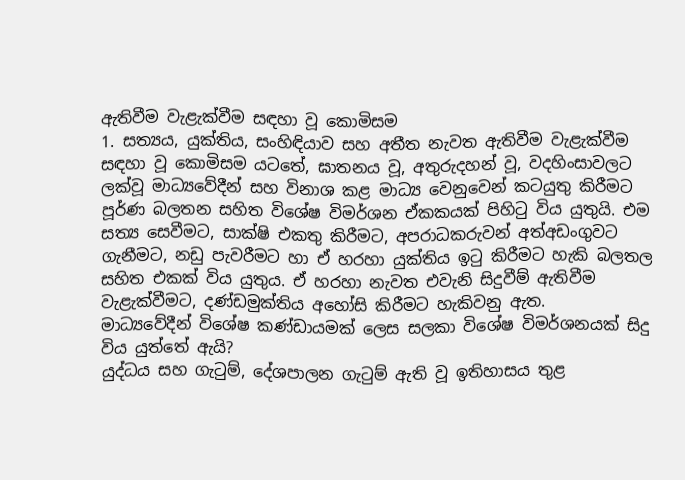ඇතිවීම වැළැක්වීම සඳහා වූ කොමිසම
1. සත්‍යය, යුක්තිය, සංහිඳියාව සහ අතීත නැවත ඇතිවීම වැළැක්වීම සඳහා වූ කොමිසම යටතේ, ඝාතනය වූ, අතුරුදහන් වූ, වදහිංසාවලට ලක්වූ මාධ්‍යවේදීන් සහ විනාශ කළ මාධ්‍ය වෙනුවෙන් කටයුතු කිරීමට පූර්ණ බලතන සහිත විශේෂ විමර්ශන ඒකකයක් පිහිටු විය යුතුයි. එම සත්‍ය සෙවීමට, සාක්ෂි එකතු කිරීමට, අපරාධකරුවන් අත්අඩංගුවට ගැනීමට, නඩු පැවරීමට හා ඒ හරහා යුක්තිය ඉටු කිරීමට හැකි බලතල සහිත එකක් විය යුතුය. ඒ හරහා නැවත එවැනි සිදුවීම් ඇතිවීම වැළැක්වීමට, දණ්ඩමුක්තිය අහෝසි කිරීමට හැකිවනු ඇත.
මාධ්‍යවේදීන් විශේෂ කණ්ඩායමක් ලෙස සලකා විශේෂ විමර්ශනයක් සිදු විය යුත්තේ ඇයි?
යුද්ධය සහ ගැටුම්, දේශපාලන ගැටුම් ඇති වූ ඉතිහාසය තුළ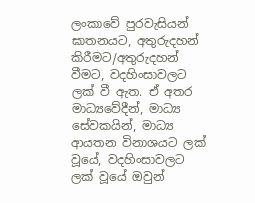ලංකාවේ පුරවැසියන් ඝාතනයට, අතුරුදහන් කිරීමට/අතුරුදහන් වීමට, වදහිංසාවලට ලක් වී ඇත. ඒ අතර මාධ්‍යවේදීන්, මාධ්‍ය සේවකයින්, මාධ්‍ය ආයතන විනාශයට ලක් වූයේ, වදහිංසාවලට ලක් වූයේ ඔවුන්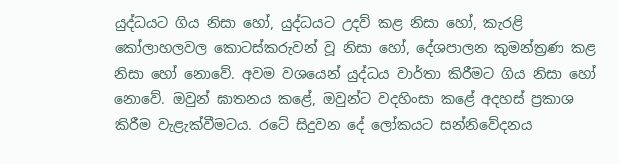යුද්ධයට ගිය නිසා හෝ, යුද්ධයට උදව් කළ නිසා හෝ, කැරළි කෝලාහලවල කොටස්කරුවන් වූ නිසා හෝ, දේශපාලන කුමන්ත්‍රණ කළ නිසා හෝ නොවේ. අවම වශයෙන් යුද්ධය වාර්තා කිරීමට ගිය නිසා හෝ නොවේ. ඔවුන් ඝාතනය කළේ, ඔවුන්ට වදහිංසා කළේ අදහස් ප්‍රකාශ කිරීම වැළැක්වීමටය. රටේ සිදුවන දේ ලෝකයට සන්නිවේදනය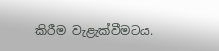කිරීම වැළැක්වීමටය.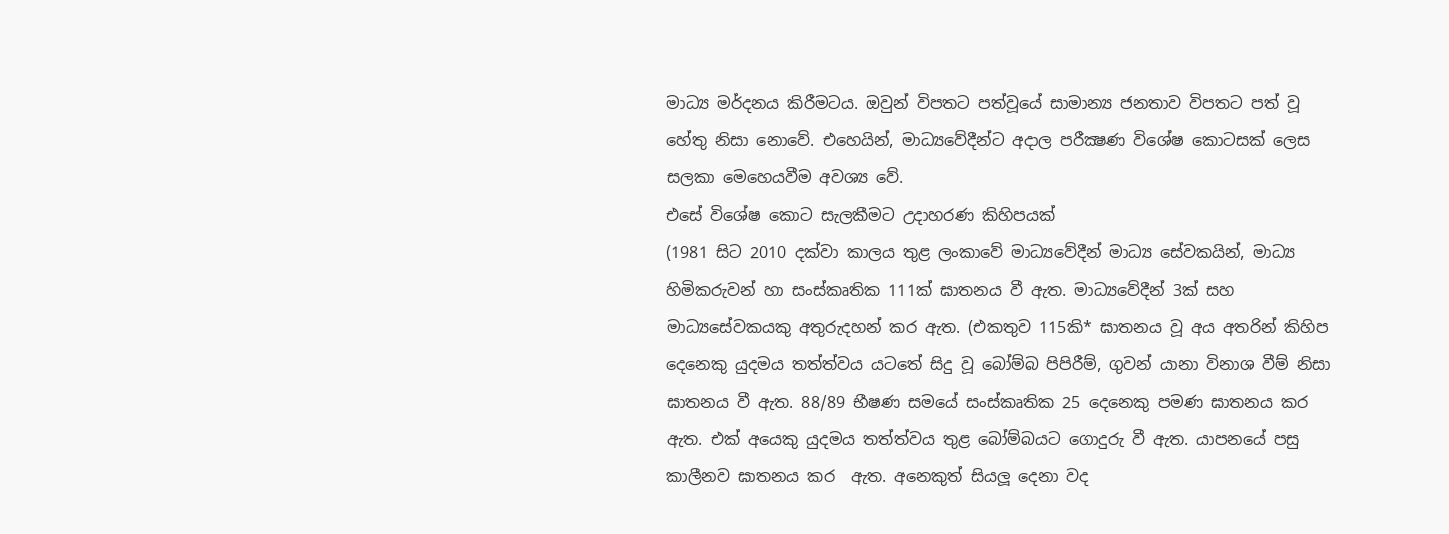මාධ්‍ය මර්දනය කිරීමටය. ඔවුන් විපතට පත්වූයේ සාමාන්‍ය ජනතාව විපතට පත් වූ හේතු නිසා නොවේ. එහෙයින්, මාධ්‍යවේදීන්ට අදාල පරීක්‍ෂණ විශේෂ කොටසක් ලෙස සලකා මෙහෙයවීම අවශ්‍ය වේ.
එසේ විශේෂ කොට සැලකීමට උදාහරණ කිහිපයක්
(1981 සිට 2010 දක්වා කාලය තුළ ලංකාවේ මාධ්‍යවේදීන් මාධ්‍ය සේවකයින්, මාධ්‍ය හිමිකරුවන් හා සංස්කෘතික 111ක් ඝාතනය වී ඇත. මාධ්‍යවේදීන් 3ක් සහ මාධ්‍යසේවකයකු අතුරුදහන් කර ඇත. (එකතුව 115කි* ඝාතනය වූ අය අතරින් කිහිප දෙනෙකු යුදමය තත්ත්වය යටතේ සිදු වූ බෝම්බ පිපිරීම්, ගුවන් යානා විනාශ වීම් නිසා ඝාතනය වී ඇත. 88/89 භීෂණ සමයේ සංස්කෘතික 25 දෙනෙකු පමණ ඝාතනය කර ඇත. එක් අයෙකු යුදමය තත්ත්වය තුළ බෝම්බයට ගොදුරු වී ඇත. යාපනයේ පසු කාලීනව ඝාතනය කර  ඇත. අනෙකුත් සියලූ දෙනා වද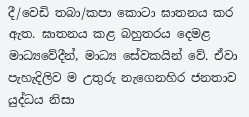දී/වෙඩි තබා/කපා කොටා ඝාතනය කර ඇත. ඝාතනය කළ බහුතරය දෙමළ මාධ්‍යවේදීන්, මාධ්‍ය සේවකයින් වේ. ඒවා පැහැදිලිව ම උතුරු නැගෙනහිර ජනතාව යුද්ධය නිසා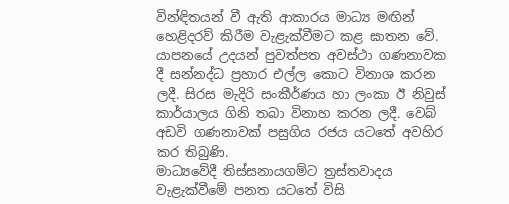වින්ඳිතයන් වී ඇති ආකාරය මාධ්‍ය මඟින් හෙළිදරව් කිරීම වැළැක්වීමට කළ ඝාතන වේ.
යාපනයේ උදයන් පුවත්පත අවස්ථා ගණනාවක දී සන්නද්ධ ප්‍රහාර එල්ල කොට විනාශ කරන ලදී. සිරස මැදිරි සංකීර්ණය හා ලංකා ඊ නිවුස් කාර්යාලය ගිනි තබා විනාහ කරන ලදී. වෙබ් අඩවි ගණනාවක් පසුගිය රජය යටතේ අවහිර කර තිබුණි.
මාධ්‍යවේදී තිස්සනායගම්ට ත්‍රස්තවාදය වැළැක්වීමේ පනත යටතේ විසි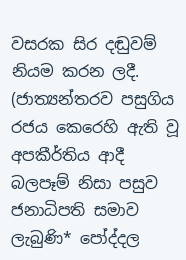වසරක සිර දඬුවම් නියම කරන ලදී. (ජාත්‍යන්තරව පසුගිය රජය කෙරෙහි ඇති වූ අපකීර්තිය ආදී බලපෑම් නිසා පසුව ජනාධිපති සමාව ලැබුණි* පෝද්දල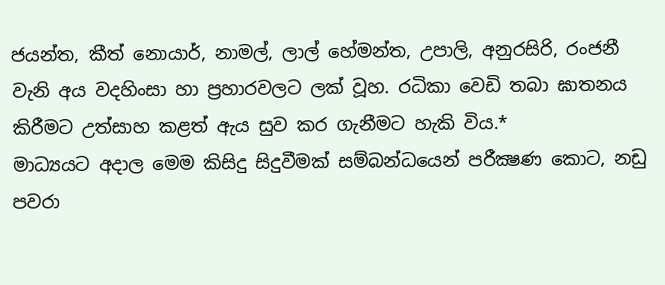ජයන්ත, කීත් නොයාර්, නාමල්, ලාල් හේමන්ත, උපාලි, අනුරසිරි, රංජනී වැනි අය වදහිංසා හා ප්‍රහාරවලට ලක් වූහ. රධිකා වෙඩි තබා ඝාතනය කිරීමට උත්සාහ කළත් ඇය සුව කර ගැනීමට හැකි විය.*
මාධ්‍යයට අදාල මෙම කිසිදු සිදුවීමක් සම්බන්ධයෙන් පරීක්‍ෂණ කොට, නඩු පවරා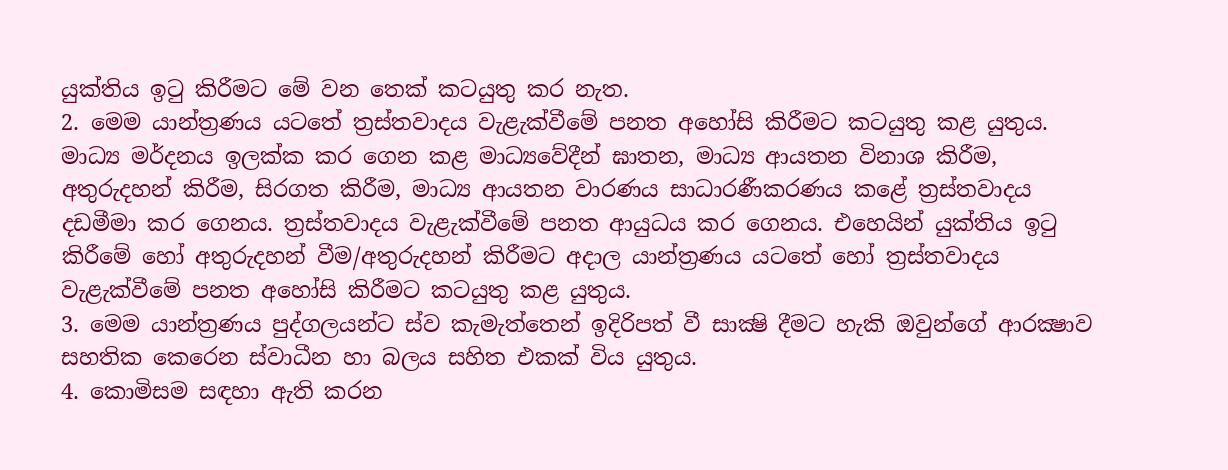යුක්තිය ඉටු කිරීමට මේ වන තෙක් කටයුතු කර නැත.
2. මෙම යාන්ත්‍රණය යටතේ ත්‍රස්තවාදය වැළැක්වීමේ පනත අහෝසි කිරීමට කටයුතු කළ යුතුය. මාධ්‍ය මර්දනය ඉලක්ක කර ගෙන කළ මාධ්‍යවේදීන් ඝාතන, මාධ්‍ය ආයතන විනාශ කිරීම, අතුරුදහන් කිරීම, සිරගත කිරීම, මාධ්‍ය ආයතන වාරණය සාධාරණීකරණය කළේ ත්‍රස්තවාදය දඩමීමා කර ගෙනය. ත්‍රස්තවාදය වැළැක්වීමේ පනත ආයුධය කර ගෙනය. එහෙයින් යුක්තිය ඉටු කිරීමේ හෝ අතුරුදහන් වීම/අතුරුදහන් කිරීමට අදාල යාන්ත්‍රණය යටතේ හෝ ත්‍රස්තවාදය වැළැක්වීමේ පනත අහෝසි කිරීමට කටයුතු කළ යුතුය.
3. මෙම යාන්ත්‍රණය පුද්ගලයන්ට ස්ව කැමැත්තෙන් ඉදිරිපත් වී සාක්‍ෂි දීමට හැකි ඔවුන්ගේ ආරක්‍ෂාව සහතික කෙරෙන ස්වාධීන හා බලය සහිත එකක් විය යුතුය.
4. කොමිසම සඳහා ඇති කරන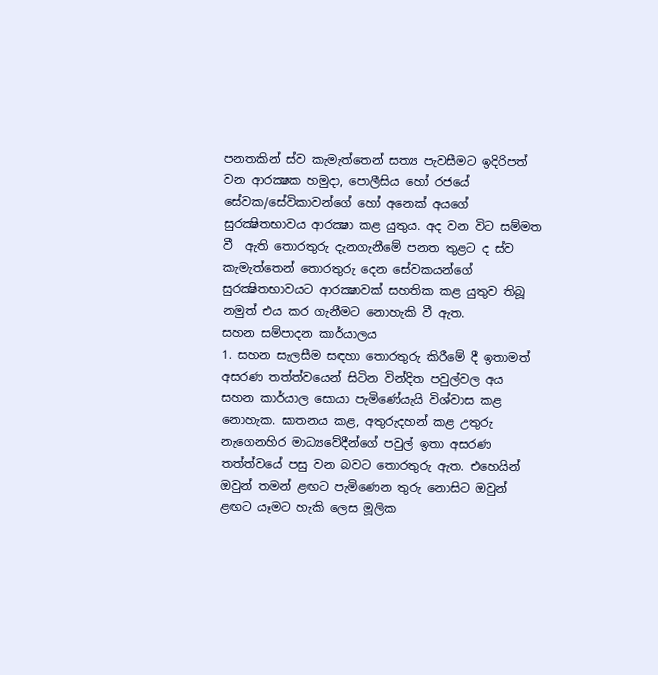පනතකින් ස්ව කැමැත්තෙන් සත්‍ය පැවසීමට ඉදිරිපත් වන ආරක්‍ෂක හමුදා, පොලීසිය හෝ රජයේ සේවක/සේවිකාවන්ගේ හෝ අනෙක් අයගේ සුරක්‍ෂිතභාවය ආරක්‍ෂා කළ යුතුය. අද වන විට සම්මත වී  ඇති තොරතුරු දැනගැනීමේ පනත තුළට ද ස්ව කැමැත්තෙන් තොරතුරු දෙන සේවකයන්ගේ සුරක්‍ෂිතභාවයට ආරක්‍ෂාවක් සහතික කළ යුතුව තිබූ නමුත් එය කර ගැනීමට නොහැකි වී ඇත.
සහන සම්පාදන කාර්යාලය
1. සහන සැලසීම සඳහා තොරතුරු කිරීමේ දී ඉතාමත් අසරණ තත්ත්වයෙන් සිටින වින්දිත පවුල්වල අය සහන කාර්යාල සොයා පැමිණේයැයි විශ්වාස කළ නොහැක. ඝාතනය කළ, අතුරුදහන් කළ උතුරු නැගෙනහිර මාධ්‍යවේදීන්ගේ පවුල් ඉතා අසරණ තත්ත්වයේ පසු වන බවට තොරතුරු ඇත. එහෙයින් ඔවුන් තමන් ළඟට පැමිණෙන තුරු නොසිට ඔවුන් ළඟට යෑමට හැකි ලෙස මූලික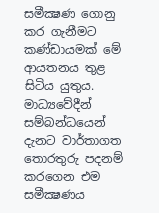සමීක්‍ෂණ ගොනු කර ගැනීමට කණ්ඩායමක් මේ ආයතනය තුළ සිටිය යුතුය. මාධ්‍යවේදීන් සම්බන්ධයෙන් දැනට වාර්තාගත තොරතුරු පදනම් කරගෙන එම සමීක්‍ෂණය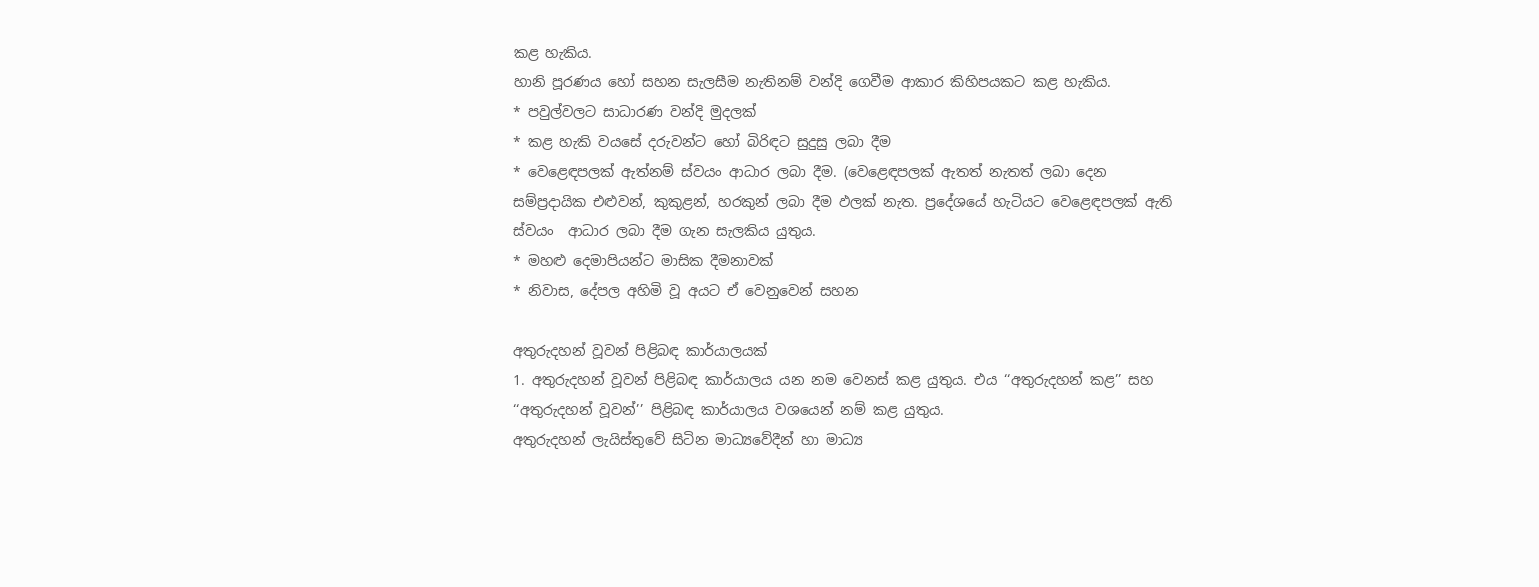කළ හැකිය.
හානි පූරණය හෝ සහන සැලසීම නැතිනම් වන්දි ගෙවීම ආකාර කිහිපයකට කළ හැකිය.
* පවුල්වලට සාධාරණ වන්දි මුදලක්
* කළ හැකි වයසේ දරුවන්ට හෝ බිරිඳට සුදුසු ලබා දීම
* වෙළෙඳපලක් ඇත්නම් ස්වයං ආධාර ලබා දීම. (වෙළෙඳපලක් ඇතත් නැතත් ලබා දෙන සම්ප්‍රදායික එළුවන්, කුකුළන්, හරකුන් ලබා දීම ඵලක් නැත. ප්‍රදේශයේ හැටියට වෙළෙඳපලක් ඇති ස්වයං  ආධාර ලබා දීම ගැන සැලකිය යුතුය.
* මහළු දෙමාපියන්ට මාසික දීමනාවක්
* නිවාස, දේපල අහිමි වූ අයට ඒ වෙනුවෙන් සහන

අතුරුදහන් වූවන් පිළිබඳ කාර්යාලයක්
1. අතුරුදහන් වූවන් පිළිබඳ කාර්යාලය යන නම වෙනස් කළ යුතුය. එය ‘‘අතුරුදහන් කළ’’ සහ ‘‘අතුරුදහන් වූවන්’’ පිළිබඳ කාර්යාලය වශයෙන් නම් කළ යුතුය.
අතුරුදහන් ලැයිස්තුවේ සිටින මාධ්‍යවේදීන් හා මාධ්‍ය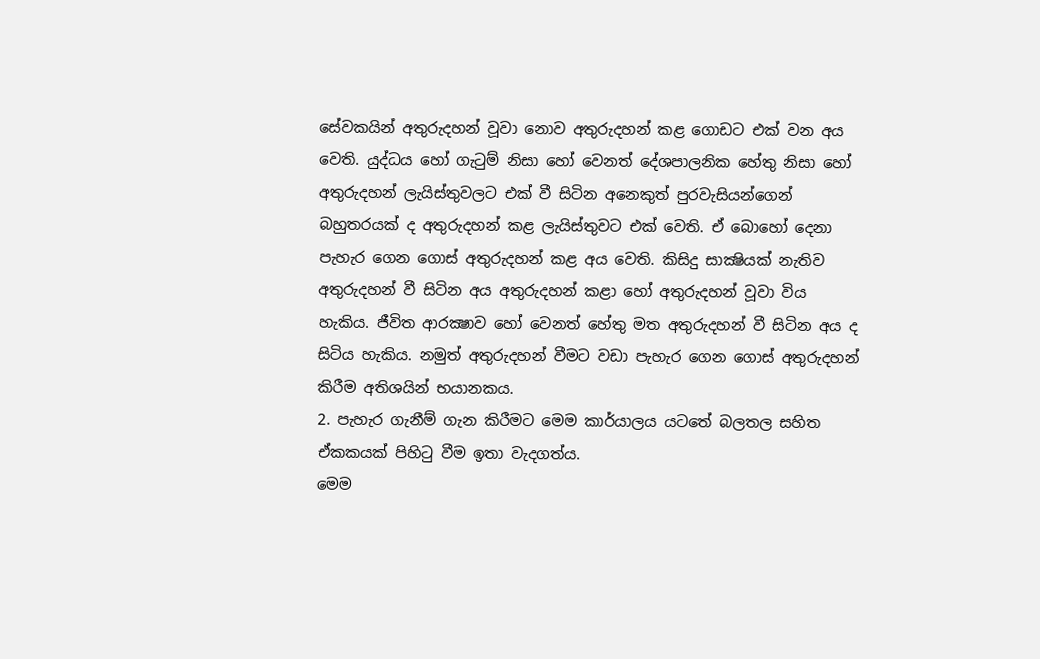සේවකයින් අතුරුදහන් වූවා නොව අතුරුදහන් කළ ගොඩට එක් වන අය වෙති. යුද්ධය හෝ ගැටුම් නිසා හෝ වෙනත් දේශපාලනික හේතු නිසා හෝ අතුරුදහන් ලැයිස්තුවලට එක් වී සිටින අනෙකුත් පුරවැසියන්ගෙන් බහුතරයක් ද අතුරුදහන් කළ ලැයිස්තුවට එක් වෙති. ඒ බොහෝ දෙනා පැහැර ගෙන ගොස් අතුරුදහන් කළ අය වෙති. කිසිදු සාක්‍ෂියක් නැතිව අතුරුදහන් වී සිටින අය අතුරුදහන් කළා හෝ අතුරුදහන් වූවා විය හැකිය. ජීවිත ආරක්‍ෂාව හෝ වෙනත් හේතු මත අතුරුදහන් වී සිටින අය ද සිටිය හැකිය. නමුත් අතුරුදහන් වීමට වඩා පැහැර ගෙන ගොස් අතුරුදහන් කිරීම අතිශයින් භයානකය.
2. පැහැර ගැනීම් ගැන කිරීමට මෙම කාර්යාලය යටතේ බලතල සහිත ඒකකයක් පිහිටු වීම ඉතා වැදගත්ය.
මෙම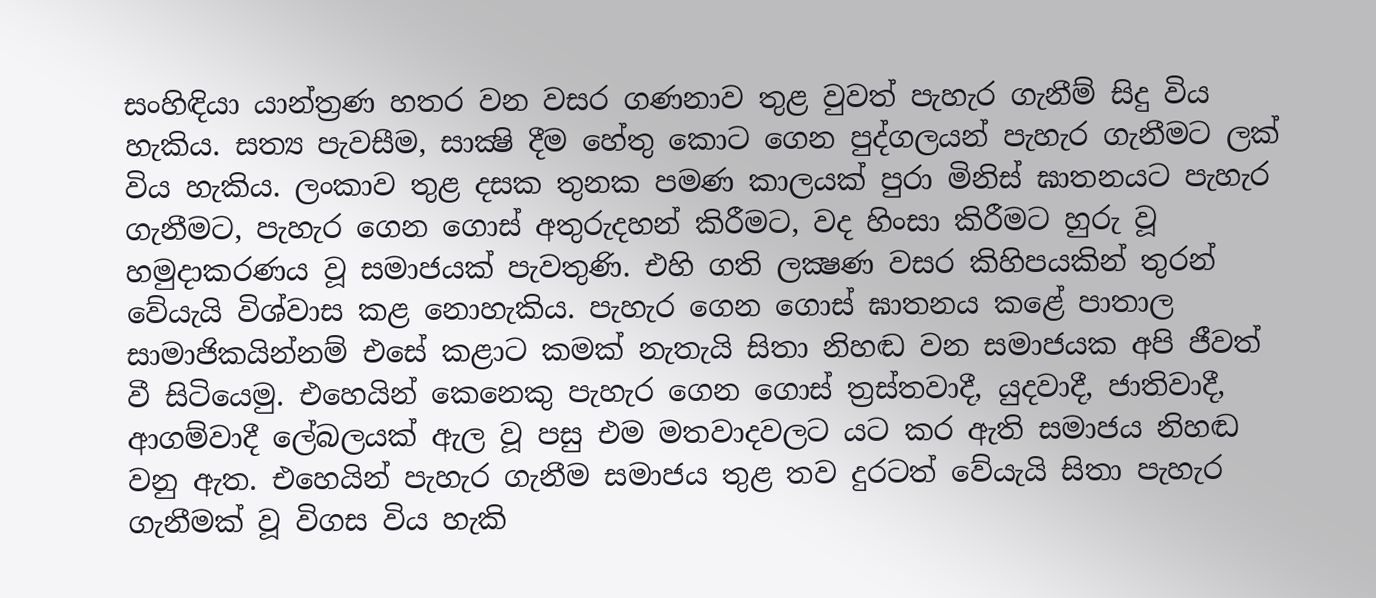සංහිඳියා යාන්ත්‍රණ හතර වන වසර ගණනාව තුළ වුවත් පැහැර ගැනීම් සිදු විය හැකිය. සත්‍ය පැවසීම, සාක්‍ෂි දීම හේතු කොට ගෙන පුද්ගලයන් පැහැර ගැනීමට ලක් විය හැකිය. ලංකාව තුළ දසක තුනක පමණ කාලයක් පුරා මිනිස් ඝාතනයට පැහැර ගැනීමට, පැහැර ගෙන ගොස් අතුරුදහන් කිරීමට, වද හිංසා කිරීමට හුරු වූ හමුදාකරණය වූ සමාජයක් පැවතුණි. එහි ගති ලක්‍ෂණ වසර කිහිපයකින් තුරන් වේයැයි විශ්වාස කළ නොහැකිය. පැහැර ගෙන ගොස් ඝාතනය කළේ පාතාල සාමාජිකයින්නම් එසේ කළාට කමක් නැතැයි සිතා නිහඬ වන සමාජයක අපි ජීවත් වී සිටියෙමු. එහෙයින් කෙනෙකු පැහැර ගෙන ගොස් ත්‍රස්තවාදී, යුදවාදී, ජාතිවාදී, ආගම්වාදී ලේබලයක් ඇල වූ පසු එම මතවාදවලට යට කර ඇති සමාජය නිහඬ වනු ඇත. එහෙයින් පැහැර ගැනීම සමාජය තුළ තව දුරටත් වේයැයි සිතා පැහැර ගැනීමක් වූ විගස විය හැකි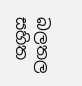බලතල සහිත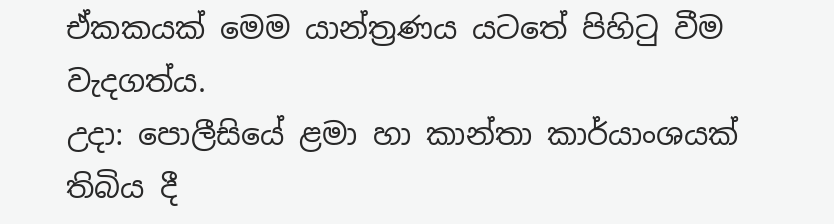ඒකකයක් මෙම යාන්ත්‍රණය යටතේ පිහිටු වීම වැදගත්ය.
උදා: පොලීසියේ ළමා හා කාන්තා කාර්යාංශයක් තිබිය දී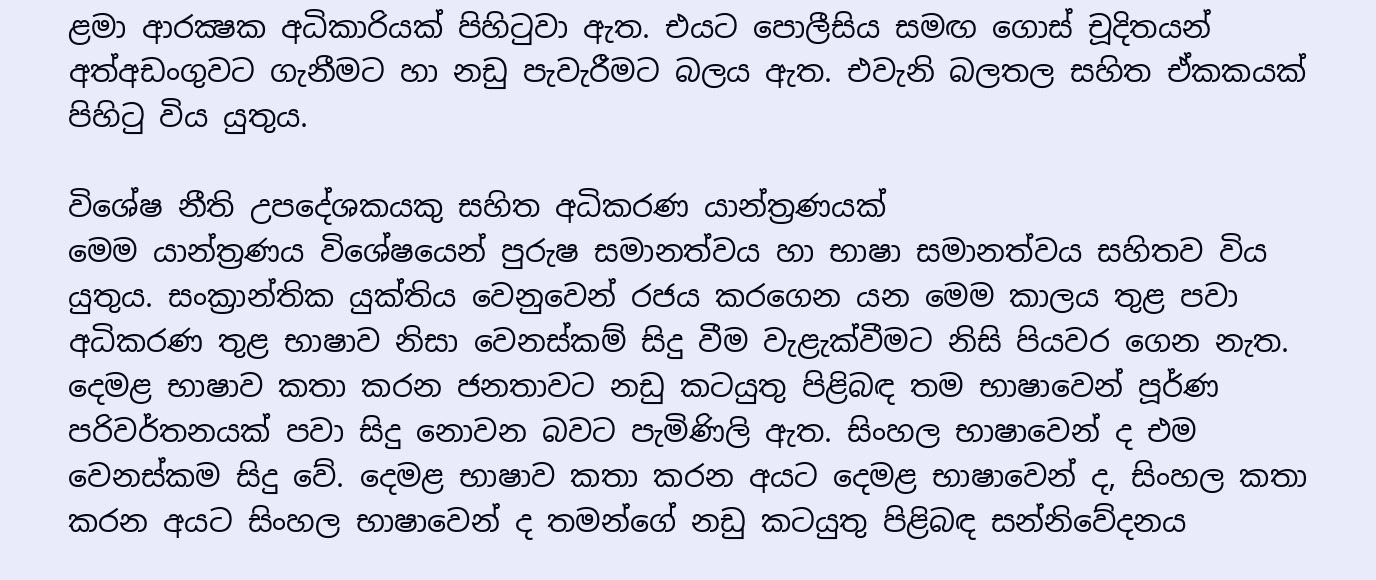ළමා ආරක්‍ෂක අධිකාරියක් පිහිටුවා ඇත. එයට පොලීසිය සමඟ ගොස් චූදිතයන් අත්අඩංගුවට ගැනීමට හා නඩු පැවැරීමට බලය ඇත. එවැනි බලතල සහිත ඒකකයක් පිහිටු විය යුතුය.

විශේෂ නීති උපදේශකයකු සහිත අධිකරණ යාන්ත්‍රණයක්
මෙම යාන්ත්‍රණය විශේෂයෙන් පුරුෂ සමානත්වය හා භාෂා සමානත්වය සහිතව විය යුතුය. සංක්‍රාන්තික යුක්තිය වෙනුවෙන් රජය කරගෙන යන මෙම කාලය තුළ පවා අධිකරණ තුළ භාෂාව නිසා වෙනස්කම් සිදු වීම වැළැක්වීමට නිසි පියවර ගෙන නැත. දෙමළ භාෂාව කතා කරන ජනතාවට නඩු කටයුතු පිළිබඳ තම භාෂාවෙන් පූර්ණ පරිවර්තනයක් පවා සිදු නොවන බවට පැමිණිලි ඇත. සිංහල භාෂාවෙන් ද එම වෙනස්කම සිදු වේ. දෙමළ භාෂාව කතා කරන අයට දෙමළ භාෂාවෙන් ද, සිංහල කතා කරන අයට සිංහල භාෂාවෙන් ද තමන්ගේ නඩු කටයුතු පිළිබඳ සන්නිවේදනය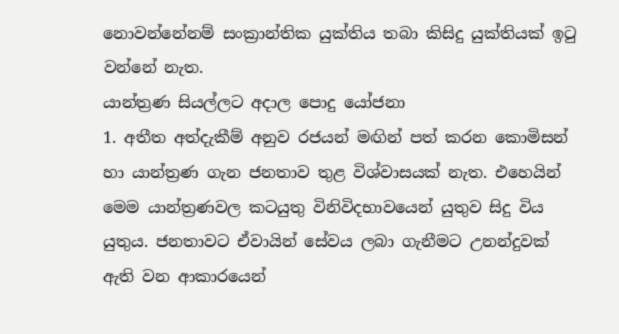නොවන්නේනම් සංක්‍රාන්තික යුක්තිය තබා කිසිදු යුක්තියක් ඉටු වන්නේ නැත.
යාන්ත්‍රණ සියල්ලට අදාල පොදු යෝජනා
1. අතීත අත්දැකීම් අනුව රජයන් මඟින් පත් කරන කොමිසන් හා යාන්ත්‍රණ ගැන ජනතාව තුළ විශ්වාසයක් නැත. එහෙයින් මෙම යාන්ත්‍රණවල කටයුතු විනිවිදභාවයෙන් යුතුව සිදු විය යුතුය. ජනතාවට ඒවායින් සේවය ලබා ගැනීමට උනන්දුවක් ඇති වන ආකාරයෙන්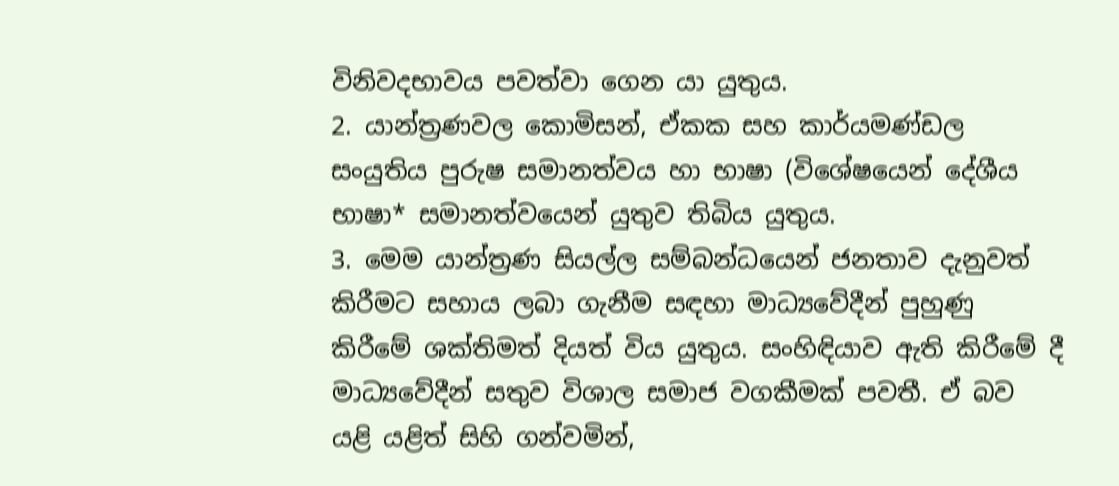විනිවදභාවය පවත්වා ගෙන යා යුතුය.
2. යාන්ත්‍රණවල කොමිසන්, ඒකක සහ කාර්යමණ්ඩල සංයුතිය පුරුෂ සමානත්වය හා භාෂා (විශේෂයෙන් දේශීය භාෂා* සමානත්වයෙන් යුතුව තිබිය යුතුය.
3. මෙම යාන්ත්‍රණ සියල්ල සම්බන්ධයෙන් ජනතාව දැනුවත් කිරීමට සහාය ලබා ගැනීම සඳහා මාධ්‍යවේදීන් පුහුණු කිරීමේ ශක්තිමත් දියත් විය යුතුය. සංහිඳියාව ඇති කිරීමේ දී මාධ්‍යවේදීන් සතුව විශාල සමාජ වගකීමක් පවතී. ඒ බව යළි යළිත් සිහි ගන්වමින්,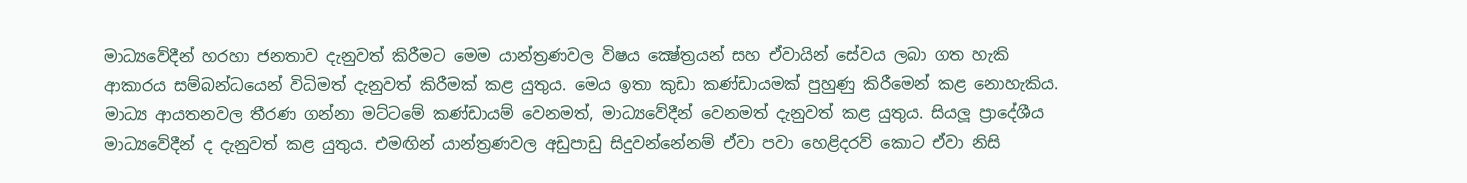මාධ්‍යවේදීන් හරහා ජනතාව දැනුවත් කිරීමට මෙම යාන්ත්‍රණවල විෂය ක්‍ෂේත්‍රයන් සහ ඒවායින් සේවය ලබා ගත හැකි ආකාරය සම්බන්ධයෙන් විධිමත් දැනුවත් කිරීමක් කළ යුතුය. මෙය ඉතා කුඩා කණ්ඩායමක් පුහුණු කිරීමෙන් කළ නොහැකිය. මාධ්‍ය ආයතනවල තීරණ ගන්නා මට්ටමේ කණ්ඩායම් වෙනමත්, මාධ්‍යවේදීන් වෙනමත් දැනුවත් කළ යුතුය. සියලූ ප්‍රාදේශීය මාධ්‍යවේදීන් ද දැනුවත් කළ යුතුය. එමඟින් යාන්ත්‍රණවල අඩුපාඩු සිදුවන්නේනම් ඒවා පවා හෙළිදරව් කොට ඒවා නිසි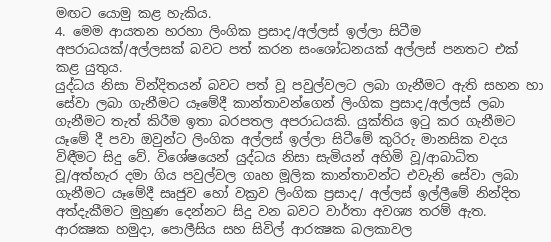මඟට යොමු කළ හැකිය.
4. මෙම ආයතන හරහා ලිංගික ප්‍රසාද/අල්ලස් ඉල්ලා සිටීම අපරාධයක්/අල්ලසක් බවට පත් කරන සංශෝධනයක් අල්ලස් පනතට එක් කළ යුතුය.
යුද්ධය නිසා වින්දිතයන් බවට පත් වූ පවුල්වලට ලබා ගැනීමට ඇති සහන හා සේවා ලබා ගැනීමට යෑමේදී කාන්තාවන්ගෙන් ලිංගික ප්‍රසාද/අල්ලස් ලබා ගැනීමට තැත් කිරීම ඉතා බරපතල අපරාධයකි. යුක්තිය ඉටු කර ගැනීමට යෑමේ දී පවා ඔවුන්ට ලිංගික අල්ලස් ඉල්ලා සිටීමේ කුරිරු මානසික වදය විඳීමට සිදු වේ. විශේෂයෙන් යුද්ධය නිසා සැමියන් අහිමි වූ/ආබාධිත වූ/අත්හැර දමා ගිය පවුල්වල ගෘහ මූලික කාන්තාවන්ට එවැනි සේවා ලබා ගැනීමට යෑමේදී සෘජුව හෝ වක්‍රව ලිංගික ප්‍රසාද/ අල්ලස් ඉල්ලීමේ නින්දිත අත්දැකීමට මුහුණ දෙන්නට සිදු වන බවට වාර්තා අවශ්‍ය තරම් ඇත. ආරක්‍ෂක හමුදා, පොලීසිය සහ සිවිල් ආරක්‍ෂක බලකාවල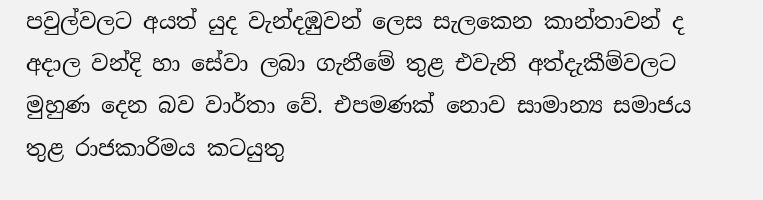පවුල්වලට අයත් යුද වැන්දඹුවන් ලෙස සැලකෙන කාන්තාවන් ද අදාල වන්දි හා සේවා ලබා ගැනීමේ තුළ එවැනි අත්දැකීම්වලට මුහුණ දෙන බව වාර්තා වේ. එපමණක් නොව සාමාන්‍ය සමාජය තුළ රාජකාරිමය කටයුතු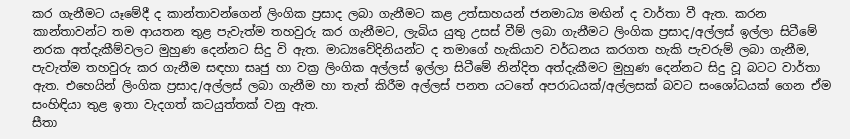කර ගැනීමට යෑමේදී ද කාන්තාවන්ගෙන් ලිංගික ප්‍රසාද ලබා ගැනීමට කළ උත්සාහයන් ජනමාධ්‍ය මඟින් ද වාර්තා වී ඇත. කරන කාන්තාවන්ට තම ආයතන තුළ පැවැත්ම තහවුරු කර ගැනීමට, ලැබිය යුතු උසස් වීම් ලබා ගැනීමට ලිංගික ප්‍රසාද/අල්ලස් ඉල්ලා සිටීමේ නරක අත්දැකීම්වලට මුහුණ දෙන්නට සිදු වි ඇත. මාධ්‍යවේදිනියන්ට ද තමාගේ හැකියාව වර්ධනය කරගත හැකි පැවරුම් ලබා ගැනීම, පැවැත්ම තහවුරු කර ගැනීම සඳහා සෘජු හා වක්‍ර ලිංගික අල්ලස් ඉල්ලා සිටීමේ නින්දිත අත්දැකීමට මුහුණ දෙන්නට සිදු වූ බටට වාර්තා ඇත. එහෙයින් ලිංගික ප්‍රසාද/අල්ලස් ලබා ගැනීම හා තැත් කිරීම අල්ලස් පනත යටතේ අපරාධයක්/අල්ලසක් බවට සංශෝධයක් ගෙන ඒම සංහිඳියා තුළ ඉතා වැදගත් කටයුත්තක් වනු ඇත.
සීතා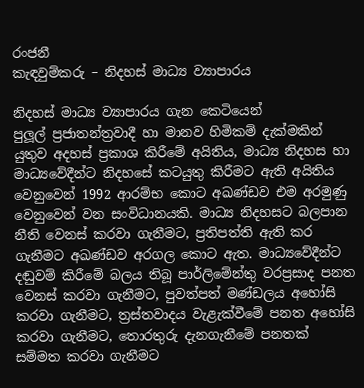රංජනී
කැඳවුම්කරු – නිදහස් මාධ්‍ය ව්‍යාපාරය

නිදහස් මාධ්‍ය ව්‍යාපාරය ගැන කෙටියෙන්
පුලූල් ප්‍රජාතන්ත්‍රවාදී හා මානව හිමිකම් දැක්මකින් යුතුව අදහස් ප්‍රකාශ කිරීමේ අයිතිය, මාධ්‍ය නිදහස හා මාධ්‍යවේදීන්ට නිදහසේ කටයුතු කිරීමට ඇති අයිතිය වෙනුවෙන් 1992 ආරම්භ කොට අඛණ්ඩව එම අරමුණු වෙනුවෙන් වන සංවිධානයකි. මාධ්‍ය නිදහසට බලපාන නීති වෙනස් කරවා ගැනීමට, ප්‍රතිපත්ති ඇති කර ගැනීමට අඛණ්ඩව අරගල කොට ඇත. මාධ්‍යවේදීන්ට දඬුවම් කිරීමේ බලය තිබූ පාර්ලිමේන්තු වරප්‍රසාද පනත වෙනස් කරවා ගැනීමට, පුවත්පත් මණ්ඩලය අහෝසි කරවා ගැනීමට, ත්‍රස්තවාදය වැළැක්වීමේ පනත අහෝසි කරවා ගැනීමට, තොරතුරු දැනගැනීමේ පනතක් සම්මත කරවා ගැනීමට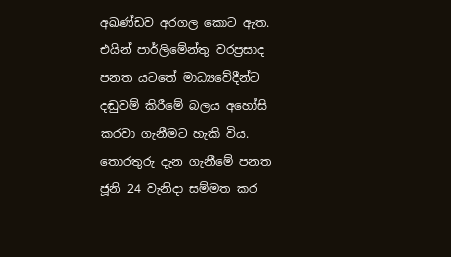අඛණ්ඩව අරගල කොට ඇත. එයින් පාර්ලිමේන්තු වරප්‍රසාද පනත යටතේ මාධ්‍යවේදීන්ට දඬුවම් කිරීමේ බලය අහෝසි කරවා ගැනීමට හැකි විය. තොරතුරු දැන ගැනීමේ පනත ජූනි 24 වැනිදා සම්මත කර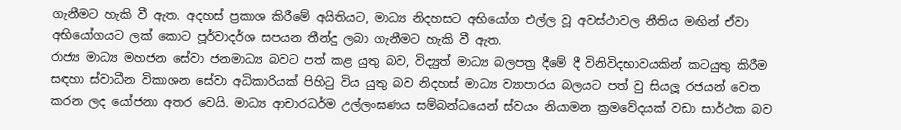ගැනීමට හැකි වී ඇත. අදහස් ප්‍රකාශ කිරීමේ අයිතියට, මාධ්‍ය නිදහසට අභියෝග එල්ල වූ අවස්ථාවල නීතිය මඟින් ඒවා අභියෝගයට ලක් කොට පූර්වාදර්ශ සපයන තීන්දු ලබා ගැනීමට හැකි වී ඇත.
රාජ්‍ය මාධ්‍ය මහජන සේවා ජනමාධ්‍ය බවට පත් කළ යුතු බව, විද්‍යුත් මාධ්‍ය බලපත්‍ර දීමේ දී විනිවිදභාවයකින් කටයුතු කිරීම සඳහා ස්වාධීන විකාශන සේවා අධිකාරියක් පිහිටු විය යුතු බව නිදහස් මාධ්‍ය ව්‍යාපාරය බලයට පත් වු සියලූ රජයන් වෙත කරන ලද යෝජනා අතර වෙයි. මාධ්‍ය ආචාරධර්ම උල්ලංඝණය සම්බන්ධයෙන් ස්වයං නියාමන ක්‍රමවේදයක් වඩා සාර්ථක බව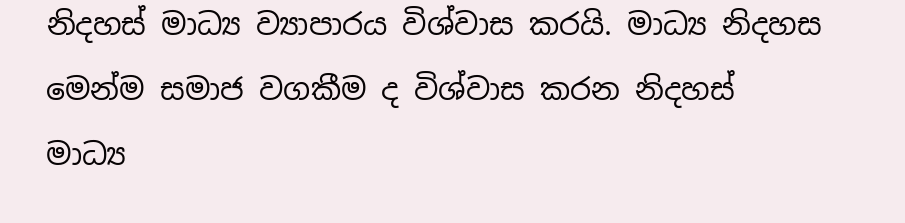නිදහස් මාධ්‍ය ව්‍යාපාරය විශ්වාස කරයි. මාධ්‍ය නිදහස මෙන්ම සමාජ වගකීම ද විශ්වාස කරන නිදහස් මාධ්‍ය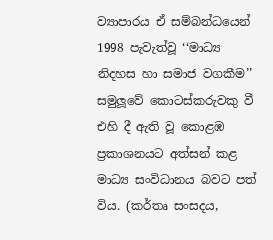ව්‍යාපාරය ඒ සම්බන්ධයෙන් 1998 පැවැත්වූ ‘‘මාධ්‍ය නිදහස හා සමාජ වගකීම’’ සමුලූවේ කොටස්කරුවකු වී එහි දී ඇති වූ කොළඹ ප්‍රකාශනයට අත්සන් කළ මාධ්‍ය සංවිධානය බවට පත් විය. (කර්තෘ සංසදය,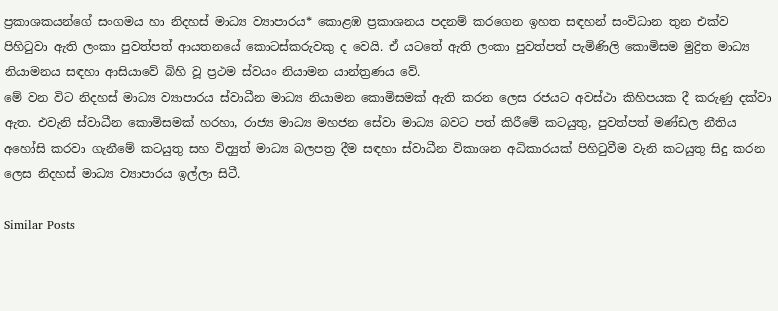ප්‍රකාශකයන්ගේ සංගමය හා නිදහස් මාධ්‍ය ව්‍යාපාරය* කොළඹ ප්‍රකාශනය පදනම් කරගෙන ඉහත සඳහන් සංවිධාන තුන එක්ව පිහිටුවා ඇති ලංකා පුවත්පත් ආයතනයේ කොටස්කරුවකු ද වෙයි. ඒ යටතේ ඇති ලංකා පුවත්පත් පැමිණිලි කොමිසම මුද්‍රිත මාධ්‍ය නියාමනය සඳහා ආසියාවේ බිහි වූ ප්‍රථම ස්වයං නියාමන යාන්ත්‍රණය වේ.
මේ වන විට නිදහස් මාධ්‍ය ව්‍යාපාරය ස්වාධීන මාධ්‍ය නියාමන කොමිසමක් ඇති කරන ලෙස රජයට අවස්ථා කිහිපයක දී කරුණු දක්වා ඇත. එවැනි ස්වාධීන කොමිසමක් හරහා, රාජ්‍ය මාධ්‍ය මහජන සේවා මාධ්‍ය බවට පත් කිරීමේ කටයුතු, පුවත්පත් මණ්ඩල නීතිය අහෝසි කරවා ගැනීමේ කටයුතු සහ විද්‍යුත් මාධ්‍ය බලපත්‍ර දීම සඳහා ස්වාධීන විකාශන අධිකාරයක් පිහිටුවීම වැනි කටයුතු සිදු කරන ලෙස නිදහස් මාධ්‍ය ව්‍යාපාරය ඉල්ලා සිටී.

Similar Posts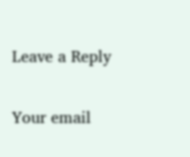Leave a Reply

Your email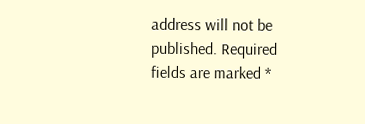address will not be published. Required fields are marked *